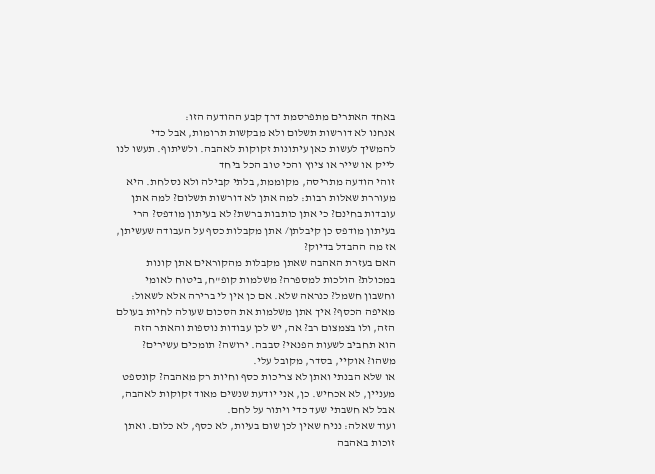באחד האתרים מתפרסמת דרך קבע ההודעה הזו:
אנחנו לא דורשות תשלום ולא מבקשות תרומות, אבל כדי להמשיך לעשות כאן עיתונות זקוקות לאהבה. ולשיתוף. תעשו לנו לייק או שייר או ציוץ והכי טוב הכל ביחד
זוהי הודעה מתריסה, מקוממת, בלתי קבילה ולא נסלחת. היא מעוררת שאלות רבות: למה אתן לא דורשות תשלום? למה אתן עובדות בחינם? כי אתן כותבות ברשת? לא בעיתון מודפס? הרי בעיתון מודפס כן קיבלתן/ אתן מקבלות כסף על העבודה שעשיתן, אז מה ההבדל בדיוק?
האם בעזרת האהבה שאתן מקבלות מהקוראים אתן קונות במכולת? הולכות למספרה? משלמות קופ"ח, ביטוח לאומי וחשבון חשמל? כנראה שלא. אם כן אין לי ברירה אלא לשאול: מאיפה הכסף? איך אתן משלמות את הסכום שעולה לחיות בעולם הזה, ולו בצמצום רב? אה, יש לכן עבודות נוספות והאתר הזה הוא תחביב לשעות הפנאי? סבבה. ירושה? תומכים עשירים? משהו? אוקיי, בסדר, מקובל עלי.
או שלא הבנתי ואתן לא צריכות כסף וחיות רק מאהבה? קונספט מעניין, לא אכחיש. כן, אני יודעת שנשים מאוד זקוקות לאהבה, אבל לא חשבתי שעד כדי ויתור על לחם.
ועוד שאלה: נניח שאין לכן שום בעיות, לא כסף, לא כלום. ואתן זוכות באהבה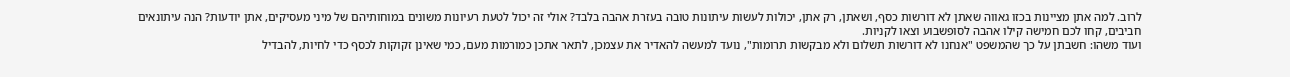לרוב. למה אתן מציינות בכזו גאווה שאתן לא דורשות כסף, ושאתן, רק אתן, יכולות לעשות עיתונות טובה בעזרת אהבה בלבד? אולי זה יכול לטעת רעיונות משונים במוחותיהם של מיני מעסיקים, אתן יודעות? הנה עיתונאים חביבים, קחו לכם חמישה קילו אהבה לסופשבוע וצאו לקניות.
ועוד משהו: חשבתן על כך שהמשפט "אנחנו לא דורשות תשלום ולא מבקשות תרומות", נועד למעשה להאדיר את עצמכן, לתאר אתכן כמורמות מעם, כמי שאינן זקוקות לכסף כדי לחיות, להבדיל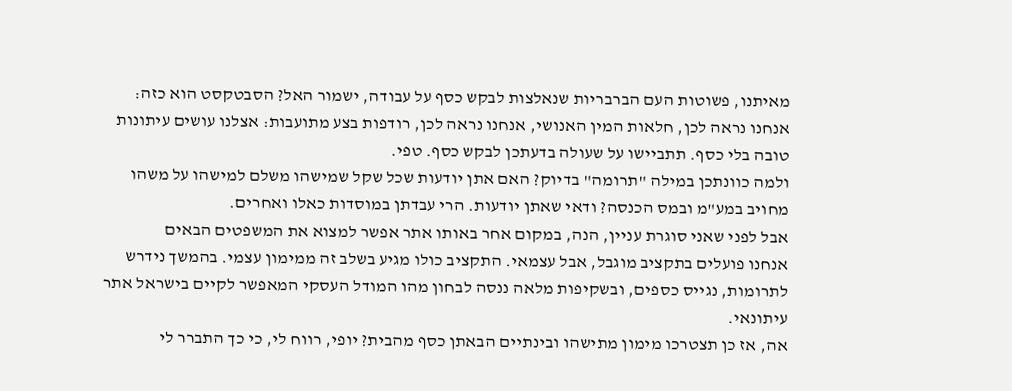מאיתנו, פשוטות העם הברבריות שנאלצות לבקש כסף על עבודה, ישמור האל? הסבטקסט הוא כזה: אנחנו נראה לכן, חלאות המין האנושי, אנחנו נראה לכן, רודפות בצע מתועבות: אצלנו עושים עיתונות טובה בלי כסף. תתביישו על שעולה בדעתכן לבקש כסף. טפי.
ולמה כוונתכן במילה "תרומה" בדיוק? האם אתן יודעות שכל שקל שמישהו משלם למישהו על משהו מחויב במע"מ ובמס הכנסה? ודאי שאתן יודעות. הרי עבדתן במוסדות כאלו ואחרים.
אבל לפני שאני סוגרת עניין, הנה, במקום אחר באותו אתר אפשר למצוא את המשפטים הבאים
אנחנו פועלים בתקציב מוגבל, אבל עצמאי. התקציב כולו מגיע בשלב זה ממימון עצמי. בהמשך נידרש לתרומות, נגייס כספים, ובשקיפות מלאה ננסה לבחון מהו המודל העסקי המאפשר לקיים בישראל אתר עיתונאי.
אה, אז כן תצטרכו מימון מתישהו ובינתיים הבאתן כסף מהבית? יופי, רווח לי, כי כך התברר לי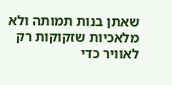שאתן בנות תמותה ולא מלאכיות שזקוקות רק לאוויר כדי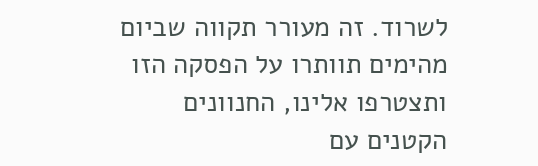לשרוד. זה מעורר תקווה שביום מהימים תוותרו על הפסקה הזו ותצטרפו אלינו, החנוונים הקטנים עם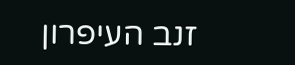זנב העיפרון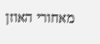מאחורי האוזן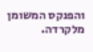והפנקס המשומן מלקרדה.